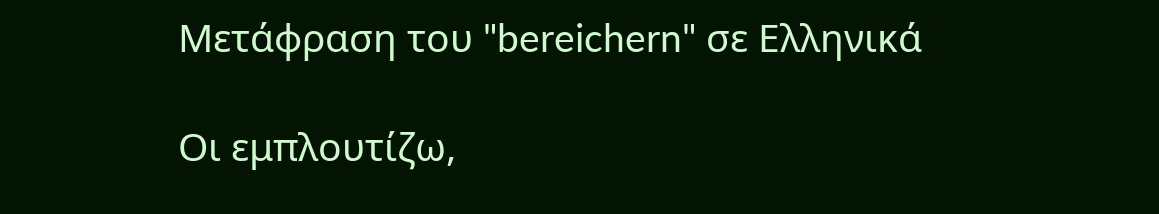Μετάφραση του "bereichern" σε Ελληνικά

Οι εμπλουτίζω,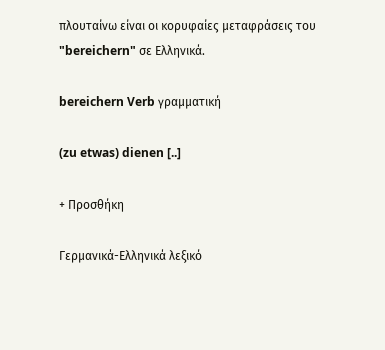πλουταίνω είναι οι κορυφαίες μεταφράσεις του "bereichern" σε Ελληνικά.

bereichern Verb γραμματική

(zu etwas) dienen [..]

+ Προσθήκη

Γερμανικά-Ελληνικά λεξικό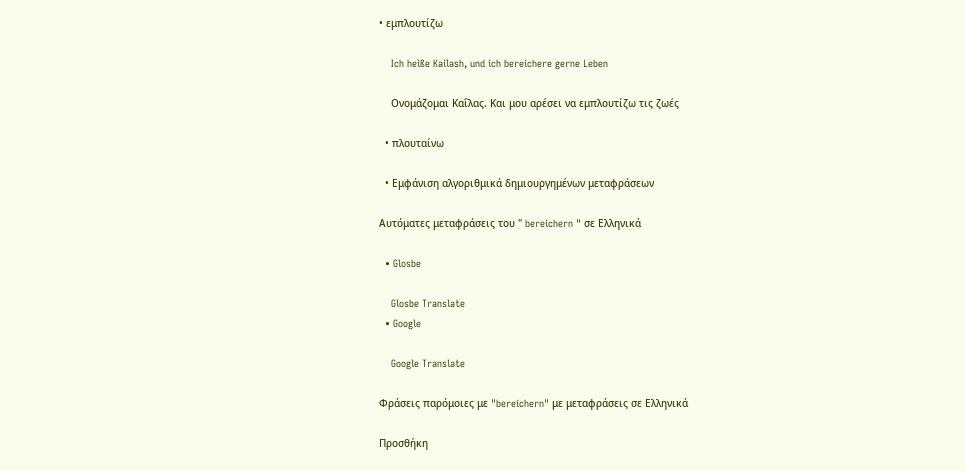• εμπλουτίζω

    Ich heiße Kailash, und ich bereichere gerne Leben

    Ονομάζομαι Καΐλας. Και μου αρέσει να εμπλουτίζω τις ζωές

  • πλουταίνω

  • Εμφάνιση αλγοριθμικά δημιουργημένων μεταφράσεων

Αυτόματες μεταφράσεις του " bereichern " σε Ελληνικά

  • Glosbe

    Glosbe Translate
  • Google

    Google Translate

Φράσεις παρόμοιες με "bereichern" με μεταφράσεις σε Ελληνικά

Προσθήκη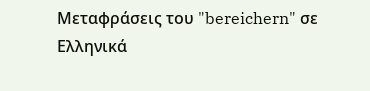Μεταφράσεις του "bereichern" σε Ελληνικά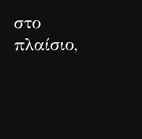στο πλαίσιο,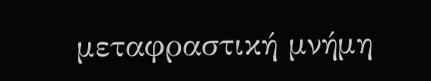μεταφραστική μνήμη